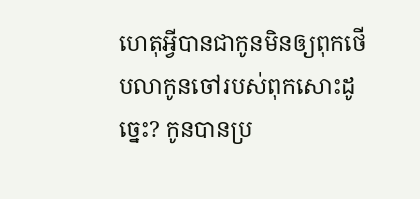ហេតុអ្វីបានជាកូនមិនឲ្យពុកថើបលាកូនចៅរបស់ពុកសោះដូច្នេះ? កូនបានប្រ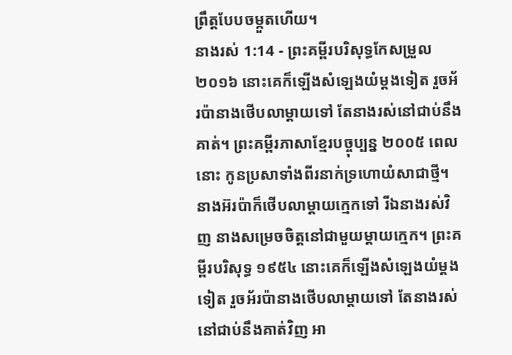ព្រឹត្តបែបចម្កួតហើយ។
នាងរស់ 1:14 - ព្រះគម្ពីរបរិសុទ្ធកែសម្រួល ២០១៦ នោះគេក៏ឡើងសំឡេងយំម្តងទៀត រួចអ័រប៉ានាងថើបលាម្តាយទៅ តែនាងរស់នៅជាប់នឹងគាត់។ ព្រះគម្ពីរភាសាខ្មែរបច្ចុប្បន្ន ២០០៥ ពេលនោះ កូនប្រសាទាំងពីរនាក់ទ្រហោយំសាជាថ្មី។ នាងអ៊រប៉ាក៏ថើបលាម្ដាយក្មេកទៅ រីឯនាងរស់វិញ នាងសម្រេចចិត្តនៅជាមួយម្ដាយក្មេក។ ព្រះគម្ពីរបរិសុទ្ធ ១៩៥៤ នោះគេក៏ឡើងសំឡេងយំម្តងទៀត រួចអ័រប៉ានាងថើបលាម្តាយទៅ តែនាងរស់នៅជាប់នឹងគាត់វិញ អា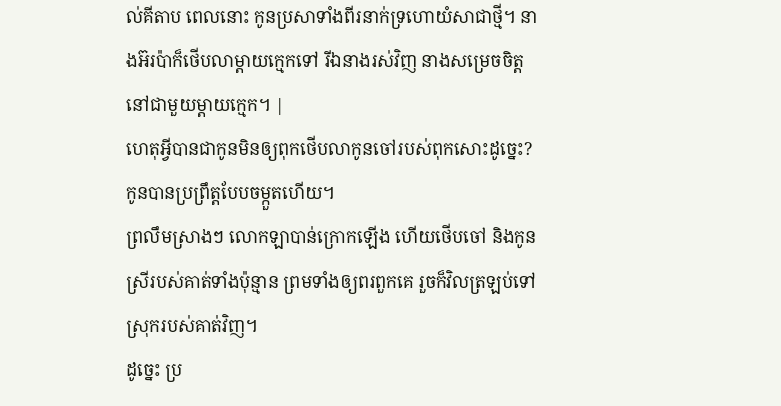ល់គីតាប ពេលនោះ កូនប្រសាទាំងពីរនាក់ទ្រហោយំសាជាថ្មី។ នាងអ៊រប៉ាក៏ថើបលាម្តាយក្មេកទៅ រីឯនាងរស់វិញ នាងសម្រេចចិត្តនៅជាមួយម្តាយក្មេក។ |
ហេតុអ្វីបានជាកូនមិនឲ្យពុកថើបលាកូនចៅរបស់ពុកសោះដូច្នេះ? កូនបានប្រព្រឹត្តបែបចម្កួតហើយ។
ព្រលឹមស្រាងៗ លោកឡាបាន់ក្រោកឡើង ហើយថើបចៅ និងកូនស្រីរបស់គាត់ទាំងប៉ុន្មាន ព្រមទាំងឲ្យពរពួកគេ រួចក៏វិលត្រឡប់ទៅស្រុករបស់គាត់វិញ។
ដូច្នេះ ប្រ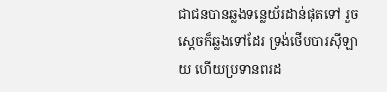ជាជនបានឆ្លងទន្លេយ័រដាន់ផុតទៅ រួចស្ដេចក៏ឆ្លងទៅដែរ ទ្រង់ថើបបារស៊ីឡាយ ហើយប្រទានពរដ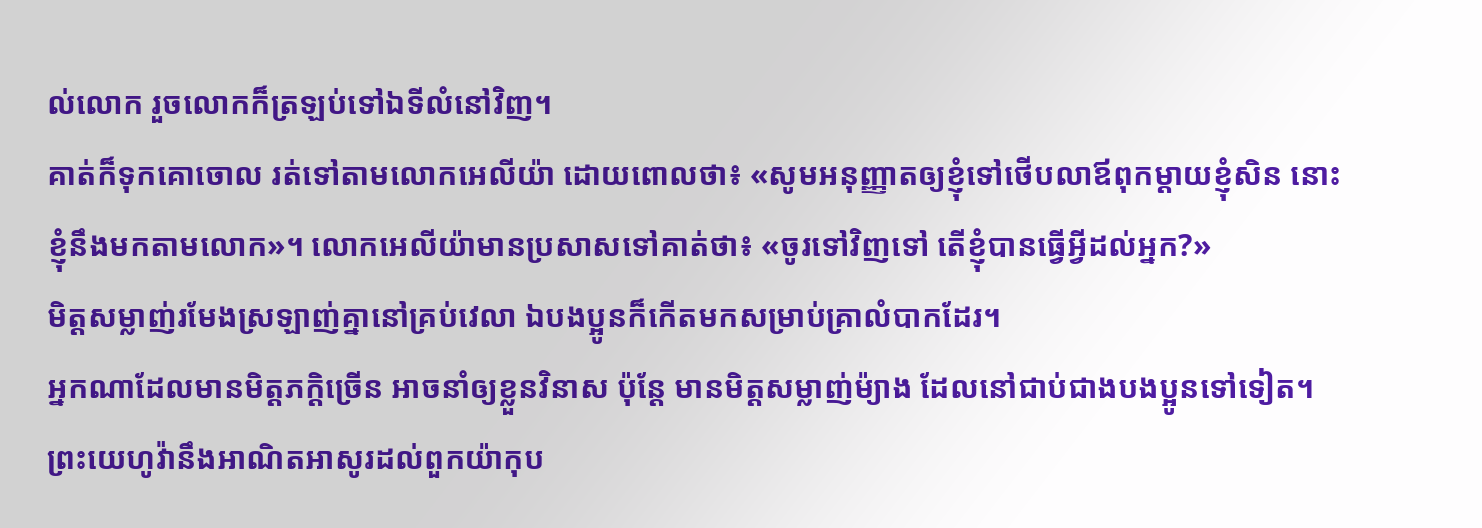ល់លោក រួចលោកក៏ត្រឡប់ទៅឯទីលំនៅវិញ។
គាត់ក៏ទុកគោចោល រត់ទៅតាមលោកអេលីយ៉ា ដោយពោលថា៖ «សូមអនុញ្ញាតឲ្យខ្ញុំទៅថើបលាឪពុកម្តាយខ្ញុំសិន នោះខ្ញុំនឹងមកតាមលោក»។ លោកអេលីយ៉ាមានប្រសាសទៅគាត់ថា៖ «ចូរទៅវិញទៅ តើខ្ញុំបានធ្វើអ្វីដល់អ្នក?»
មិត្តសម្លាញ់រមែងស្រឡាញ់គ្នានៅគ្រប់វេលា ឯបងប្អូនក៏កើតមកសម្រាប់គ្រាលំបាកដែរ។
អ្នកណាដែលមានមិត្តភក្តិច្រើន អាចនាំឲ្យខ្លួនវិនាស ប៉ុន្តែ មានមិត្តសម្លាញ់ម៉្យាង ដែលនៅជាប់ជាងបងប្អូនទៅទៀត។
ព្រះយេហូវ៉ានឹងអាណិតអាសូរដល់ពួកយ៉ាកុប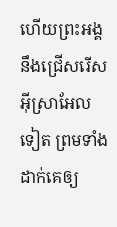ហើយព្រះអង្គនឹងជ្រើសរើសអ៊ីស្រាអែលទៀត ព្រមទាំងដាក់គេឲ្យ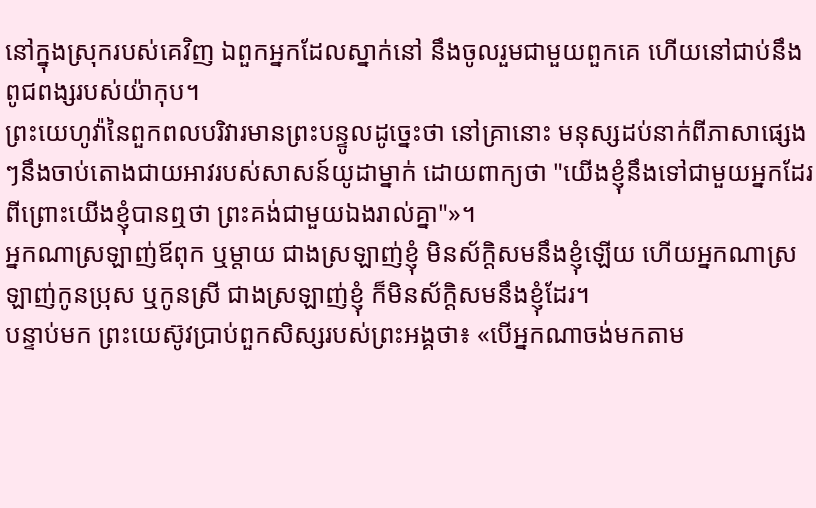នៅក្នុងស្រុករបស់គេវិញ ឯពួកអ្នកដែលស្នាក់នៅ នឹងចូលរួមជាមួយពួកគេ ហើយនៅជាប់នឹងពូជពង្សរបស់យ៉ាកុប។
ព្រះយេហូវ៉ានៃពួកពលបរិវារមានព្រះបន្ទូលដូច្នេះថា នៅគ្រានោះ មនុស្សដប់នាក់ពីភាសាផ្សេងៗនឹងចាប់តោងជាយអាវរបស់សាសន៍យូដាម្នាក់ ដោយពាក្យថា "យើងខ្ញុំនឹងទៅជាមួយអ្នកដែរ ពីព្រោះយើងខ្ញុំបានឮថា ព្រះគង់ជាមួយឯងរាល់គ្នា"»។
អ្នកណាស្រឡាញ់ឪពុក ឬម្តាយ ជាងស្រឡាញ់ខ្ញុំ មិនស័ក្តិសមនឹងខ្ញុំឡើយ ហើយអ្នកណាស្រឡាញ់កូនប្រុស ឬកូនស្រី ជាងស្រឡាញ់ខ្ញុំ ក៏មិនស័ក្ដិសមនឹងខ្ញុំដែរ។
បន្ទាប់មក ព្រះយេស៊ូវប្រាប់ពួកសិស្សរបស់ព្រះអង្គថា៖ «បើអ្នកណាចង់មកតាម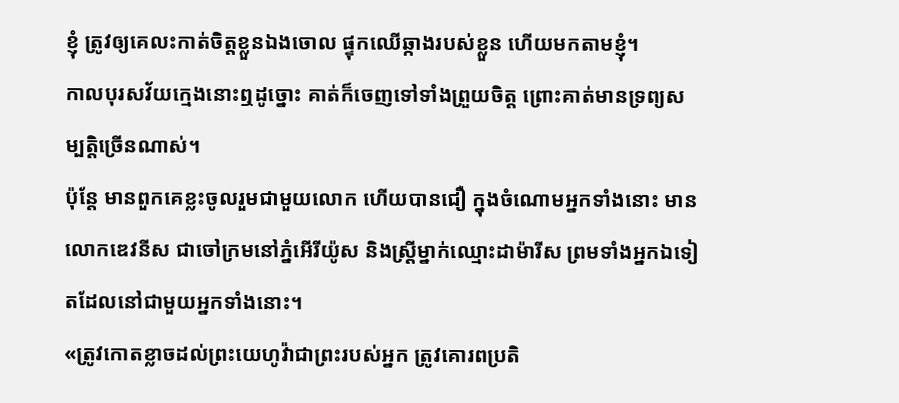ខ្ញុំ ត្រូវឲ្យគេលះកាត់ចិត្តខ្លួនឯងចោល ផ្ទុកឈើឆ្កាងរបស់ខ្លួន ហើយមកតាមខ្ញុំ។
កាលបុរសវ័យក្មេងនោះឮដូច្នោះ គាត់ក៏ចេញទៅទាំងព្រួយចិត្ត ព្រោះគាត់មានទ្រព្យសម្បត្តិច្រើនណាស់។
ប៉ុន្តែ មានពួកគេខ្លះចូលរួមជាមួយលោក ហើយបានជឿ ក្នុងចំណោមអ្នកទាំងនោះ មានលោកឌេវនីស ជាចៅក្រមនៅភ្នំអើរីយ៉ូស និងស្ត្រីម្នាក់ឈ្មោះដាម៉ារីស ព្រមទាំងអ្នកឯទៀតដែលនៅជាមួយអ្នកទាំងនោះ។
«ត្រូវកោតខ្លាចដល់ព្រះយេហូវ៉ាជាព្រះរបស់អ្នក ត្រូវគោរពប្រតិ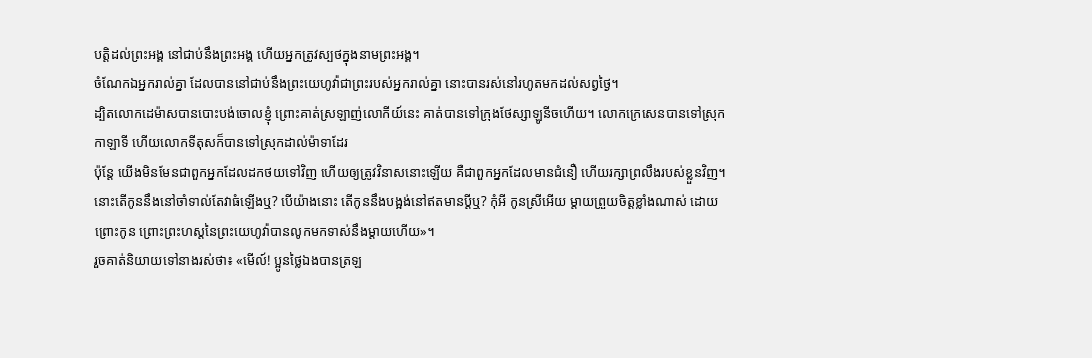បត្តិដល់ព្រះអង្គ នៅជាប់នឹងព្រះអង្គ ហើយអ្នកត្រូវស្បថក្នុងនាមព្រះអង្គ។
ចំណែកឯអ្នករាល់គ្នា ដែលបាននៅជាប់នឹងព្រះយេហូវ៉ាជាព្រះរបស់អ្នករាល់គ្នា នោះបានរស់នៅរហូតមកដល់សព្វថ្ងៃ។
ដ្បិតលោកដេម៉ាសបានបោះបង់ចោលខ្ញុំ ព្រោះគាត់ស្រឡាញ់លោកីយ៍នេះ គាត់បានទៅក្រុងថែស្សាឡូនីចហើយ។ លោកក្រេសេនបានទៅស្រុកកាឡាទី ហើយលោកទីតុសក៏បានទៅស្រុកដាល់ម៉ាទាដែរ
ប៉ុន្ដែ យើងមិនមែនជាពួកអ្នកដែលដកថយទៅវិញ ហើយឲ្យត្រូវវិនាសនោះឡើយ គឺជាពួកអ្នកដែលមានជំនឿ ហើយរក្សាព្រលឹងរបស់ខ្លួនវិញ។
នោះតើកូននឹងនៅចាំទាល់តែវាធំឡើងឬ? បើយ៉ាងនោះ តើកូននឹងបង្អង់នៅឥតមានប្តីឬ? កុំអី កូនស្រីអើយ ម្តាយព្រួយចិត្តខ្លាំងណាស់ ដោយព្រោះកូន ព្រោះព្រះហស្តនៃព្រះយេហូវ៉ាបានលូកមកទាស់នឹងម្តាយហើយ»។
រួចគាត់និយាយទៅនាងរស់ថា៖ «មើល៍! ប្អូនថ្លៃឯងបានត្រឡ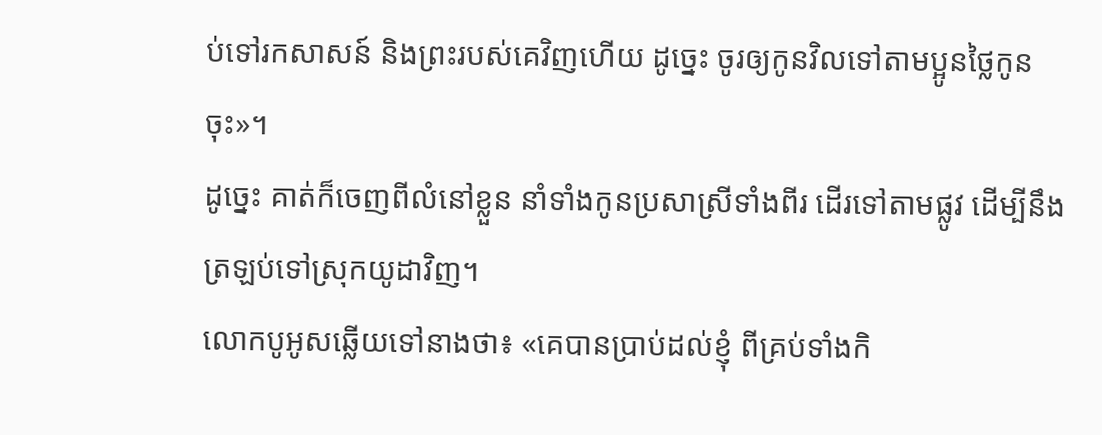ប់ទៅរកសាសន៍ និងព្រះរបស់គេវិញហើយ ដូច្នេះ ចូរឲ្យកូនវិលទៅតាមប្អូនថ្លៃកូនចុះ»។
ដូច្នេះ គាត់ក៏ចេញពីលំនៅខ្លួន នាំទាំងកូនប្រសាស្រីទាំងពីរ ដើរទៅតាមផ្លូវ ដើម្បីនឹងត្រឡប់ទៅស្រុកយូដាវិញ។
លោកបូអូសឆ្លើយទៅនាងថា៖ «គេបានប្រាប់ដល់ខ្ញុំ ពីគ្រប់ទាំងកិ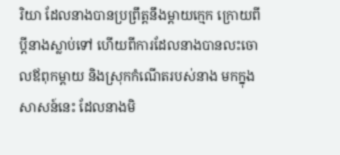រិយា ដែលនាងបានប្រព្រឹត្តនឹងម្តាយក្មេក ក្រោយពីប្តីនាងស្លាប់ទៅ ហើយពីការដែលនាងបានលះចោលឪពុកម្តាយ និងស្រុកកំណើតរបស់នាង មកក្នុងសាសន៍នេះ ដែលនាងមិ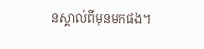នស្គាល់ពីមុនមកផង។